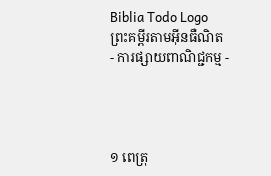Biblia Todo Logo
ព្រះគម្ពីរតាមអ៊ីនធឺណិត
- ការផ្សាយពាណិជ្ជកម្ម -




១ ពេត្រុ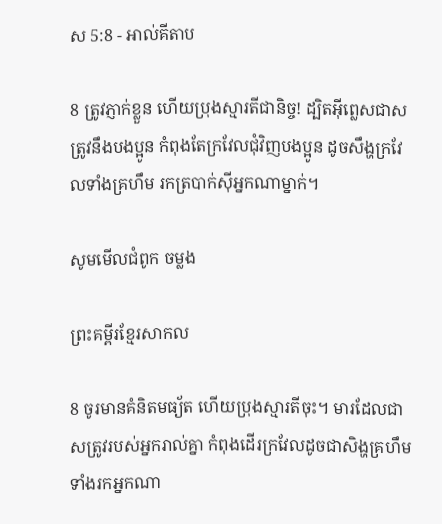ស 5:8 - អាល់គីតាប

8 ត្រូវភ្ញាក់ខ្លួន ហើយប្រុងស្មារតីជា‌និច្ច! ដ្បិតអ៊ីព្លេសជាសត្រូវនឹងបងប្អូន កំពុងតែក្រវែលជុំ‌វិញបងប្អូន ដូចសឹង្ហក្រវែលទាំងគ្រហឹម រកត្របាក់ស៊ីអ្នកណាម្នាក់។

សូមមើលជំពូក ចម្លង

ព្រះគម្ពីរខ្មែរសាកល

8 ចូរមានគំនិតមធ្យ័ត ហើយប្រុងស្មារតីចុះ។ មារដែលជាសត្រូវរបស់អ្នករាល់គ្នា កំពុងដើរក្រវែលដូចជាសិង្ហគ្រហឹម ទាំងរកអ្នកណា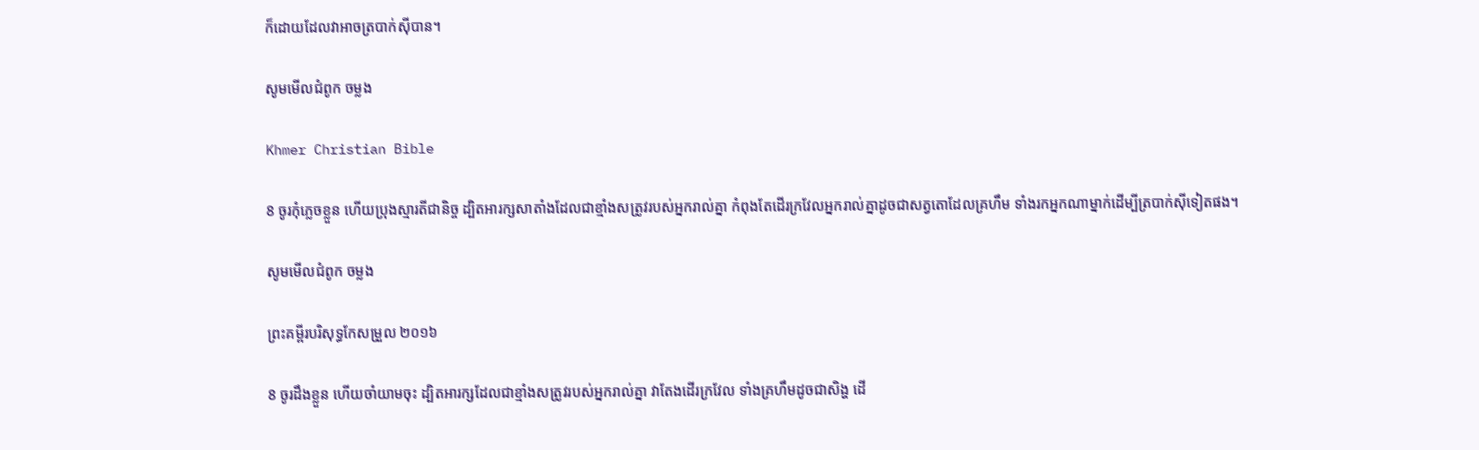ក៏ដោយដែលវាអាចត្របាក់ស៊ីបាន។

សូមមើលជំពូក ចម្លង

Khmer Christian Bible

8 ចូរកុំភ្លេចខ្លួន ហើយប្រុងស្មារតីជានិច្ច ដ្បិតអារក្សសាតាំងដែលជាខ្មាំងសត្រូវរបស់អ្នករាល់គ្នា កំពុងតែដើរក្រវែលអ្នករាល់គ្នាដូចជាសត្វតោដែលគ្រហឹម ទាំងរកអ្នកណាម្នាក់ដើម្បីត្របាក់ស៊ីទៀតផង។

សូមមើលជំពូក ចម្លង

ព្រះគម្ពីរបរិសុទ្ធកែសម្រួល ២០១៦

8 ចូរដឹងខ្លួន ហើយចាំយាមចុះ ដ្បិតអារក្សដែលជាខ្មាំងសត្រូវរបស់អ្នករាល់គ្នា វាតែងដើរក្រវែល ទាំងគ្រហឹមដូចជាសិង្ហ ដើ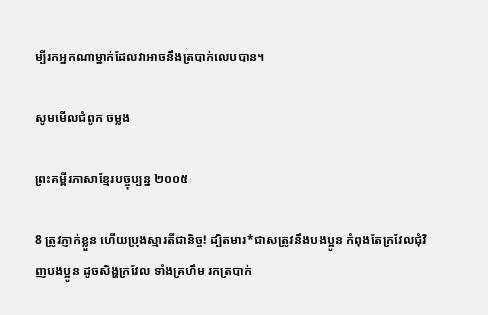ម្បីរកអ្នកណាម្នាក់ដែលវាអាចនឹងត្របាក់លេបបាន។

សូមមើលជំពូក ចម្លង

ព្រះគម្ពីរភាសាខ្មែរបច្ចុប្បន្ន ២០០៥

8 ត្រូវភ្ញាក់ខ្លួន ហើយប្រុងស្មារតីជានិច្ច! ដ្បិតមារ*ជាសត្រូវនឹងបងប្អូន កំពុងតែក្រវែលជុំ‌វិញបងប្អូន ដូចសិង្ហក្រវែល ទាំងគ្រហឹម រកត្របាក់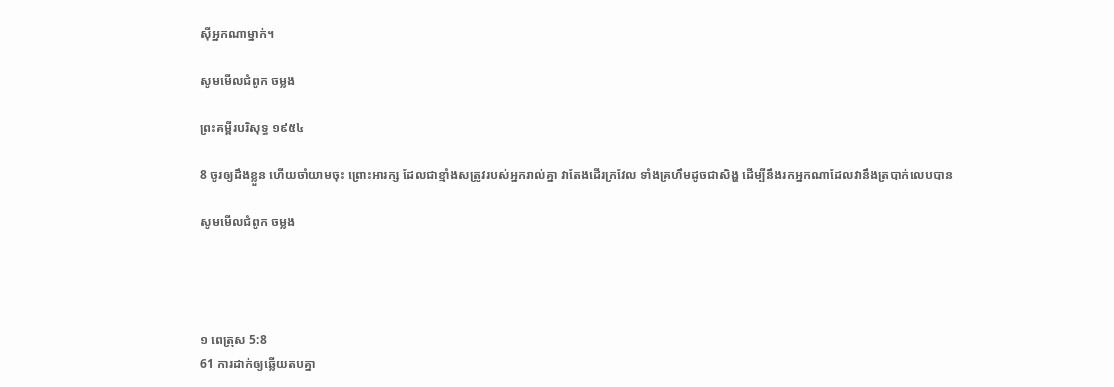ស៊ីអ្នកណាម្នាក់។

សូមមើលជំពូក ចម្លង

ព្រះគម្ពីរបរិសុទ្ធ ១៩៥៤

8 ចូរឲ្យដឹងខ្លួន ហើយចាំយាមចុះ ព្រោះអារក្ស ដែលជាខ្មាំងសត្រូវរបស់អ្នករាល់គ្នា វាតែងដើរក្រវែល ទាំងគ្រហឹមដូចជាសិង្ហ ដើម្បីនឹងរកអ្នកណាដែលវានឹងត្របាក់លេបបាន

សូមមើលជំពូក ចម្លង




១ ពេត្រុស 5:8
61 ការដាក់ឲ្យឆ្លើយតបគ្នា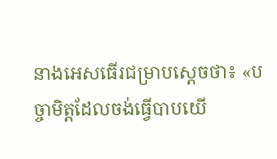នាងអេសធើរជម្រាបស្ដេចថា៖ «បច្ចា‌មិត្តដែលចង់ធ្វើបាបយើ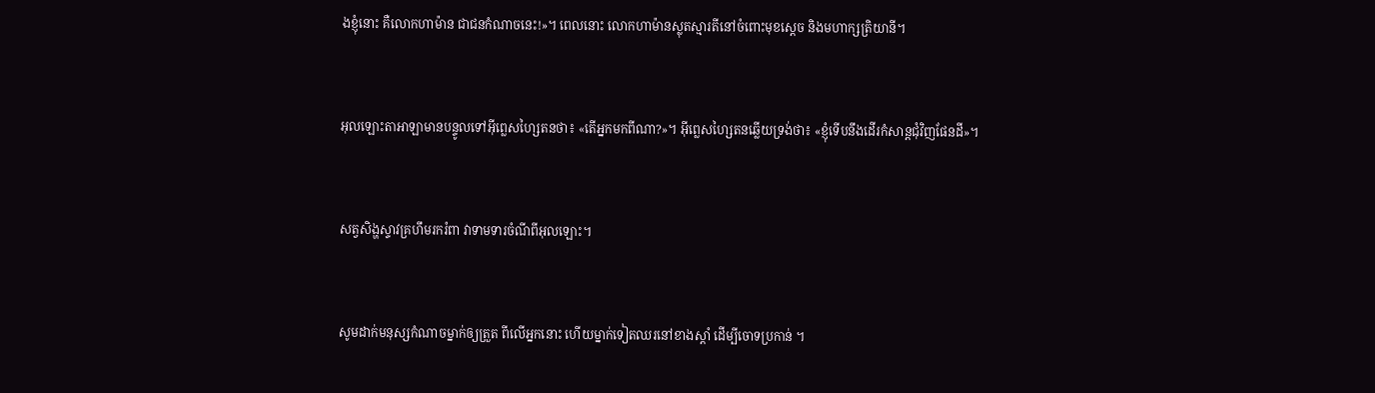ងខ្ញុំនោះ គឺលោកហាម៉ាន ជាជនកំណាចនេះ!»។ ពេលនោះ លោកហាម៉ានស្លុតស្មារតីនៅចំពោះមុខស្តេច និងមហា‌ក្សត្រិ‌យានី។


អុលឡោះ‌តាអាឡាមានបន្ទូលទៅអ៊ីព្លេស‌ហ្សៃតនថា៖ «តើអ្នកមកពីណា?»។ អ៊ីព្លេស‌ហ្សៃតនឆ្លើយទ្រង់ថា៖ «ខ្ញុំទើបនឹងដើរកំសាន្តជុំ‌វិញផែនដី»។


សត្វសិង្ហស្ទាវគ្រហឹមរករំពា វាទាម‌ទារចំណីពីអុលឡោះ។


សូមដាក់មនុស្សកំណាចម្នាក់ឲ្យត្រួត ពីលើអ្នកនោះ ហើយម្នាក់ទៀតឈរនៅខាងស្ដាំ ដើម្បីចោទប្រកាន់ ។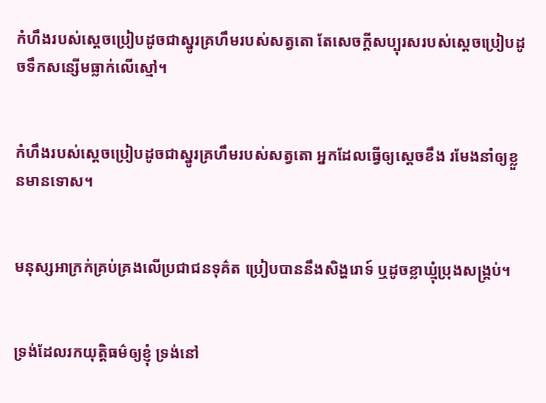កំហឹងរបស់ស្ដេចប្រៀបដូចជាស្នូរគ្រហឹមរបស់សត្វតោ តែសេចក្ដីសប្បុរសរបស់ស្ដេចប្រៀបដូចទឹកសន្សើមធ្លាក់លើស្មៅ។


កំហឹងរបស់ស្ដេចប្រៀបដូចជាស្នូរគ្រហឹមរបស់សត្វតោ អ្នកដែលធ្វើឲ្យស្ដេចខឹង រមែងនាំឲ្យខ្លួនមានទោស។


មនុស្សអាក្រក់គ្រប់‌គ្រងលើប្រជា‌ជនទុគ៌ត ប្រៀបបាននឹងសិង្ហរោទ៍ ឬដូចខ្លា‌ឃ្មុំប្រុងសង្គ្រប់។


ទ្រង់ដែលរកយុត្តិធម៌ឲ្យខ្ញុំ ទ្រង់នៅ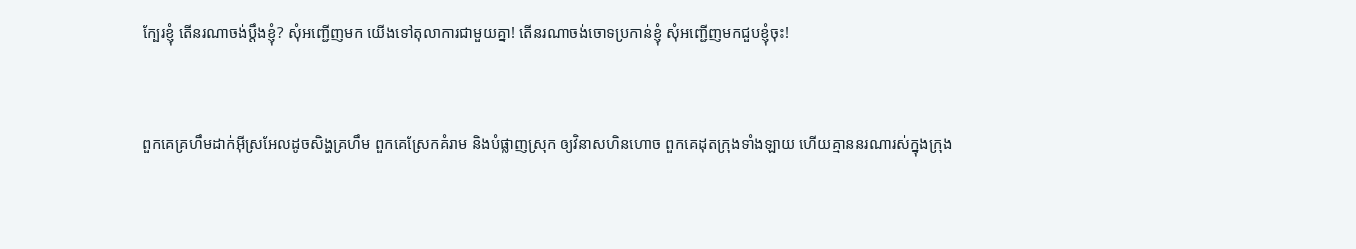ក្បែរខ្ញុំ តើនរណាចង់ប្ដឹងខ្ញុំ? សុំអញ្ជើញមក យើងទៅតុលាការជាមួយគ្នា! តើនរណាចង់ចោទប្រកាន់ខ្ញុំ សុំអញ្ជើញមកជួបខ្ញុំចុះ!


ពួកគេគ្រហឹមដាក់អ៊ីស្រ‌អែលដូចសិង្ហគ្រហឹម ពួកគេស្រែកគំរាម និងបំផ្លាញស្រុក ឲ្យវិនាសហិន‌ហោច ពួកគេដុតក្រុងទាំង‌ឡាយ ហើយគ្មាននរណារស់ក្នុងក្រុង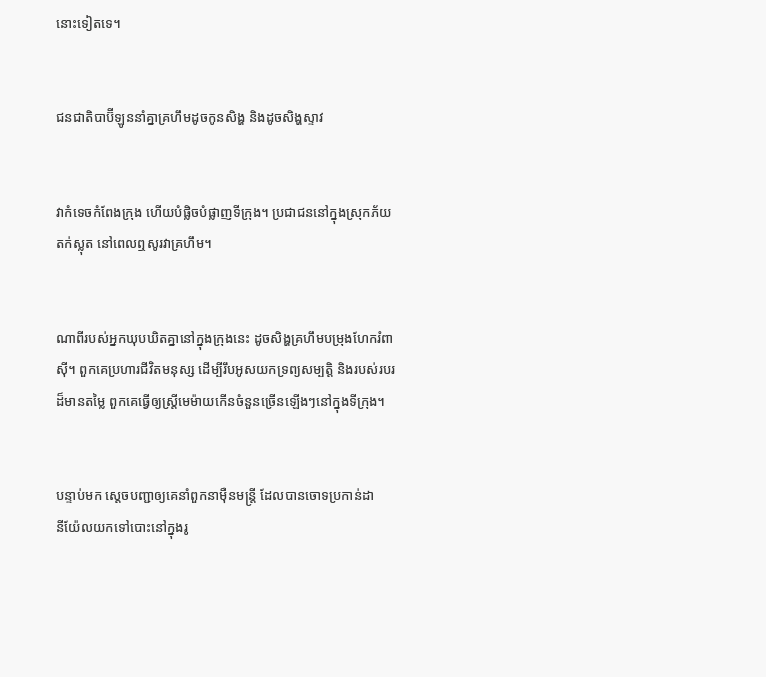នោះទៀតទេ។


ជន‌ជាតិបាប៊ី‌ឡូននាំគ្នាគ្រហឹមដូចកូនសិង្ហ និងដូចសិង្ហស្ទាវ


វាកំទេចកំពែងក្រុង ហើយបំផ្លិច‌បំផ្លាញទីក្រុង។ ប្រជា‌ជននៅក្នុងស្រុកភ័យតក់‌ស្លុត នៅពេលឮសូរវាគ្រហឹម។


ណាពីរបស់អ្នកឃុប‌ឃិតគ្នានៅក្នុងក្រុងនេះ ដូចសិង្ហគ្រហឹមបម្រុងហែករំពាស៊ី។ ពួកគេប្រហារជីវិតមនុស្ស ដើម្បីរឹបអូសយកទ្រព្យសម្បត្តិ និងរបស់របរដ៏មានតម្លៃ ពួកគេធ្វើឲ្យស្ត្រីមេម៉ាយកើនចំនួនច្រើនឡើងៗនៅក្នុងទីក្រុង។


បន្ទាប់មក ស្តេចបញ្ជាឲ្យគេនាំពួកនាម៉ឺនមន្ត្រី ដែលបានចោទប្រកាន់ដានី‌យ៉ែលយកទៅបោះនៅក្នុងរូ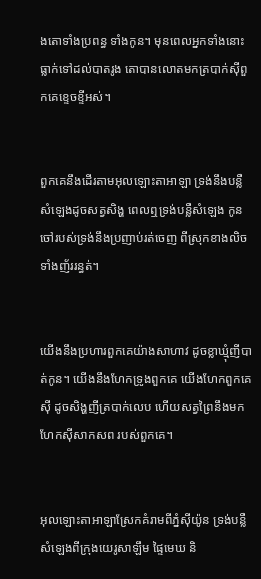ងតោទាំងប្រពន្ធ ទាំងកូន។ មុនពេលអ្នកទាំងនោះធ្លាក់ទៅដល់បាតរូង តោបានលោតមកត្របាក់ស៊ីពួកគេខ្ទេច‌ខ្ទីអស់។


ពួកគេនឹងដើរតាមអុលឡោះ‌តាអាឡា ទ្រង់នឹងបន្លឺសំឡេងដូចសត្វសិង្ហ ពេលឮទ្រង់បន្លឺសំឡេង កូនចៅរបស់ទ្រង់នឹងប្រញាប់រត់ចេញ ពីស្រុកខាងលិចទាំងញ័ររន្ធត់។


យើងនឹងប្រហារពួកគេយ៉ាងសាហាវ ដូចខ្លា‌ឃ្មុំញីបាត់កូន។ យើងនឹងហែកទ្រូងពួកគេ យើងហែកពួកគេស៊ី ដូចសិង្ហញីត្របាក់លេប ហើយសត្វព្រៃនឹងមកហែកស៊ីសាក‌សព របស់ពួកគេ។


អុលឡោះ‌តាអាឡាស្រែកគំរាមពីភ្នំស៊ីយ៉ូន ទ្រង់បន្លឺសំឡេងពីក្រុងយេរូ‌សាឡឹម ផ្ទៃមេឃ និ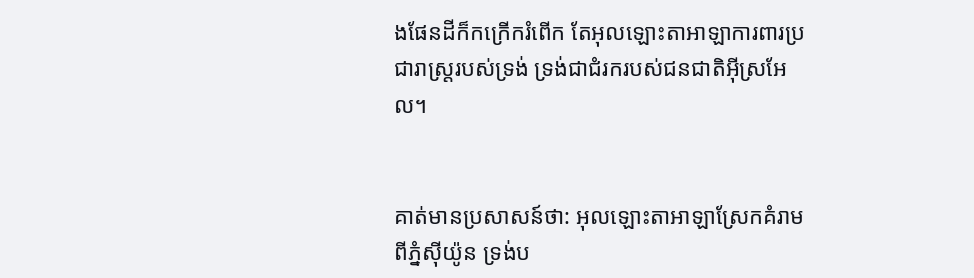ងផែនដីក៏កក្រើករំពើក តែអុលឡោះ‌តាអាឡាការ‌ពារប្រជា‌រាស្ត្ររបស់ទ្រង់ ទ្រង់ជាជំរករបស់ជន‌ជាតិអ៊ីស្រ‌អែល។


គាត់មានប្រសាសន៍ថា: អុលឡោះ‌តាអាឡាស្រែកគំរាមពីភ្នំស៊ីយ៉ូន ទ្រង់ប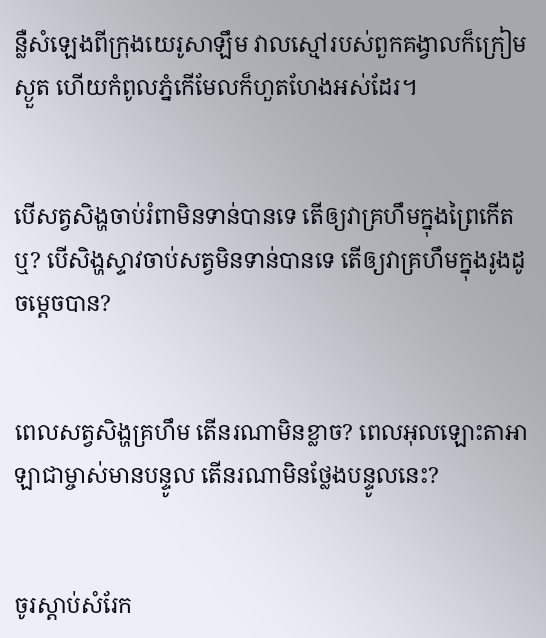ន្លឺសំឡេងពីក្រុងយេរូ‌សាឡឹម វាលស្មៅរបស់ពួកគង្វាលក៏ក្រៀមស្ងួត ហើយកំពូលភ្នំកើមែលក៏ហួត‌ហែងអស់ដែរ។


បើសត្វសិង្ហចាប់រំពាមិនទាន់បានទេ តើឲ្យវាគ្រហឹមក្នុងព្រៃកើតឬ? បើសិង្ហស្ទាវចាប់សត្វមិនទាន់បានទេ តើឲ្យវាគ្រហឹមក្នុងរូងដូចម្ដេចបាន?


ពេលសត្វសិង្ហគ្រហឹម តើនរណាមិនខ្លាច? ពេលអុលឡោះ‌តាអាឡាជាម្ចាស់មានបន្ទូល តើនរណាមិនថ្លែងបន្ទូលនេះ?


ចូរស្ដាប់សំរែក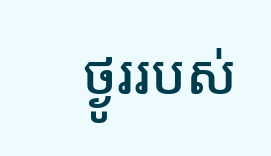ថ្ងូររបស់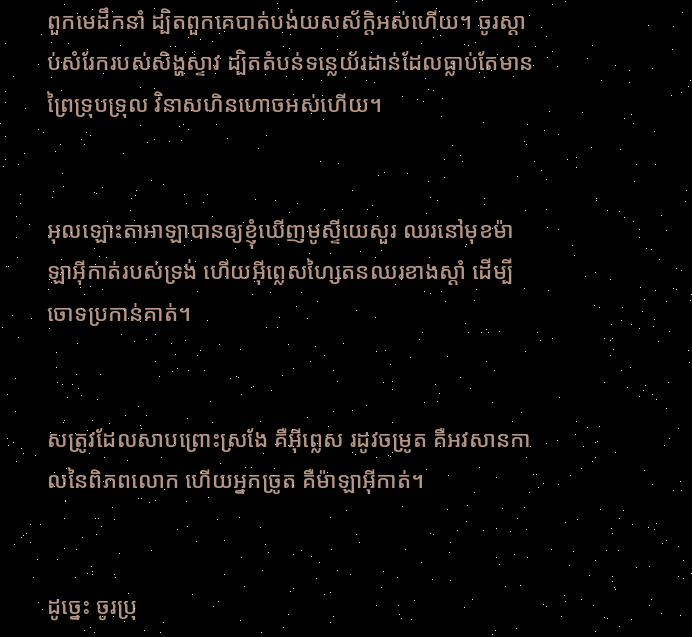ពួកមេដឹកនាំ ដ្បិតពួកគេបាត់បង់យស‌ស័ក្ដិអស់ហើយ។ ចូរស្ដាប់សំរែករបស់សិង្ហស្ទាវ ដ្បិតតំបន់ទន្លេយ័រដាន់ដែលធ្លាប់តែមាន ព្រៃទ្រុប‌ទ្រុល វិនាសហិន‌ហោចអស់ហើយ។


អុលឡោះ‌តាអាឡាបានឲ្យខ្ញុំឃើញមូស្ទីយេសួរ ឈរនៅមុខម៉ាឡា‌អ៊ីកាត់របស់ទ្រង់ ហើយអ៊ីព្លេស‌ហ្សៃតនឈរខាងស្ដាំ ដើម្បីចោទប្រកាន់គាត់។


សត្រូវដែលសាបព្រោះស្រងែ គឺអ៊ីព្លេស រដូវចម្រូត គឺអវសាន‌កាលនៃពិភពលោក ហើយអ្នកច្រូត គឺម៉ាឡា‌អ៊ីកាត់។


ដូច្នេះ ចូរប្រុ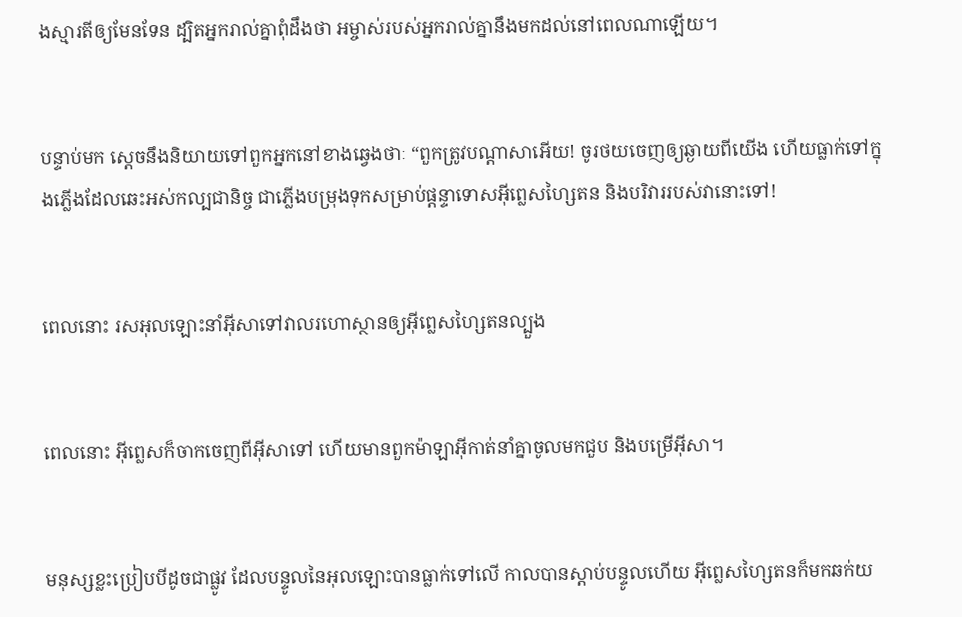ងស្មារតីឲ្យមែនទែន ដ្បិតអ្នករាល់គ្នាពុំដឹងថា អម្ចាស់របស់អ្នករាល់គ្នានឹងមកដល់នៅពេលណាឡើយ។


បន្ទាប់មក ស្តេចនឹងនិយាយទៅពួកអ្នកនៅខាងឆ្វេងថាៈ “ពួកត្រូវបណ្ដា‌សាអើយ! ចូរថយចេញឲ្យឆ្ងាយពីយើង ហើយធ្លាក់ទៅក្នុងភ្លើងដែលឆេះអស់‌កល្បជា‌និច្ច ជាភ្លើងបម្រុងទុកសម្រាប់ផ្ដន្ទាទោសអ៊ីព្លេស‌ហ្សៃតន និងបរិវាររបស់វានោះទៅ!


ពេលនោះ រស‌អុលឡោះនាំអ៊ីសាទៅវាលរហោ‌ស្ថានឲ្យអ៊ីព្លេស‌ហ្សៃតនល្បួង


ពេលនោះ អ៊ីព្លេសក៏ចាកចេញពីអ៊ីសាទៅ ហើយមានពួកម៉ាឡា‌អ៊ីកាត់នាំគ្នាចូលមកជួប និងបម្រើអ៊ីសា។


មនុស្សខ្លះប្រៀប‌បីដូចជាផ្លូវ ដែលបន្ទូលនៃអុលឡោះបានធ្លាក់ទៅលើ កាលបានស្ដាប់បន្ទូលហើយ អ៊ីព្លេស‌ហ្សៃតនក៏មកឆក់យ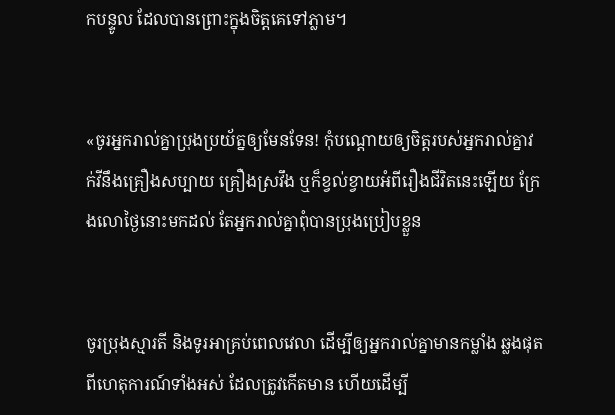កបន្ទូល ដែលបានព្រោះក្នុងចិត្ដគេទៅភ្លាម។


«ចូរអ្នករាល់គ្នាប្រុងប្រយ័ត្នឲ្យមែនទែន! កុំបណ្ដោយឲ្យចិត្ដរបស់អ្នករាល់គ្នាវក់‌វីនឹងគ្រឿងសប្បាយ គ្រឿងស្រវឹង ឬក៏ខ្វល់ខ្វាយអំពីរឿងជីវិតនេះឡើយ ក្រែងលោថ្ងៃនោះមកដល់ តែអ្នករាល់គ្នាពុំបានប្រុងប្រៀបខ្លួន


ចូរប្រុងស្មារតី និងទូរអាគ្រប់ពេលវេលា ដើម្បីឲ្យអ្នករាល់គ្នាមានកម្លាំង ឆ្លងផុតពីហេតុ‌ការណ៍ទាំងអស់ ដែលត្រូវកើតមាន ហើយដើម្បី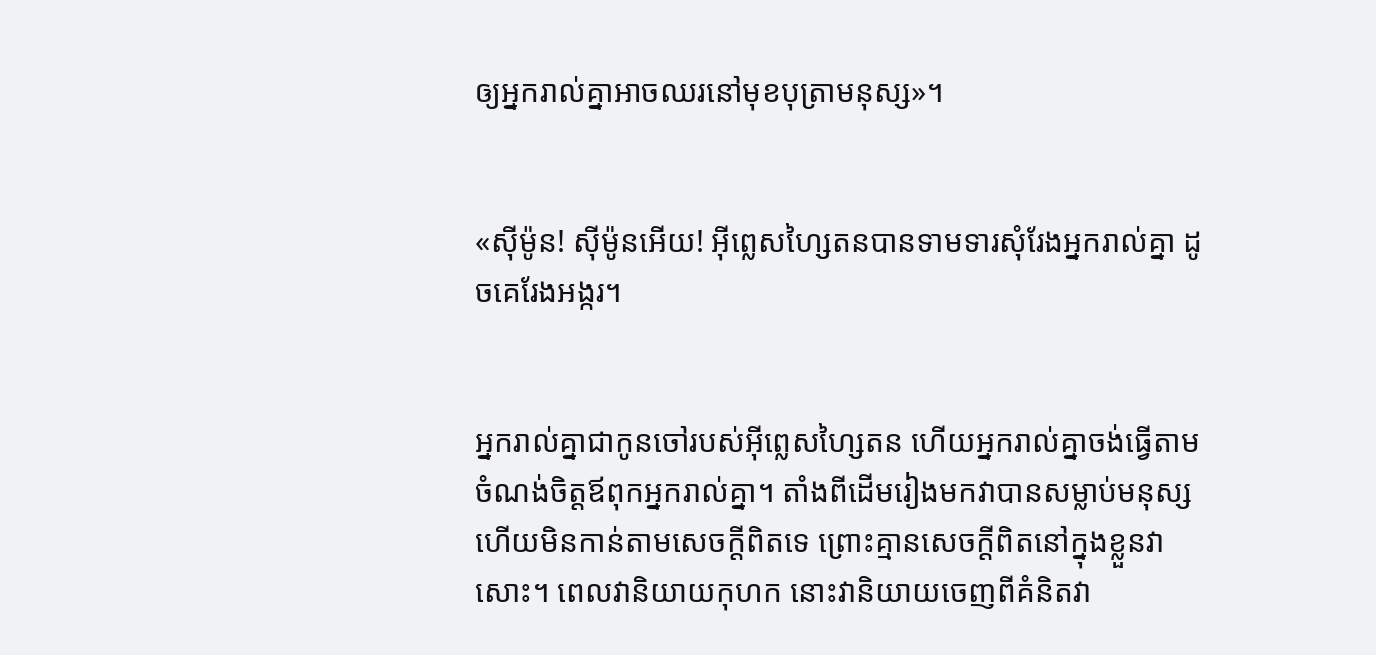ឲ្យអ្នករាល់គ្នាអាចឈរនៅមុខបុត្រាមនុស្ស»។


«ស៊ីម៉ូន! ស៊ីម៉ូនអើយ! អ៊ីព្លេស‌ហ្សៃតនបានទាមទារសុំរែងអ្នករាល់គ្នា ដូចគេរែងអង្ករ។


អ្នករាល់គ្នាជាកូនចៅរបស់អ៊ីព្លេស‌ហ្សៃតន ហើយអ្នករាល់គ្នាចង់ធ្វើតាមចំណង់ចិត្ដឪពុកអ្នករាល់គ្នា។ តាំងពីដើមរៀងមកវាបានសម្លាប់មនុស្ស ហើយមិនកាន់តាមសេចក្ដីពិតទេ ព្រោះគ្មានសេចក្ដីពិតនៅក្នុងខ្លួនវាសោះ។ ពេលវានិយាយកុហក នោះវានិយាយចេញពីគំនិតវា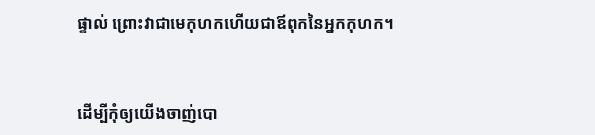ផ្ទាល់ ព្រោះវាជាមេកុហកហើយជាឪពុកនៃអ្នកកុហក។


ដើម្បីកុំឲ្យយើងចាញ់បោ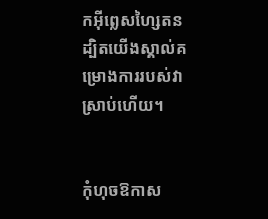កអ៊ីព្លេស‌ហ្សៃតន ដ្បិតយើងស្គាល់គម្រោង‌ការរបស់វាស្រាប់ហើយ។


កុំហុចឱកាស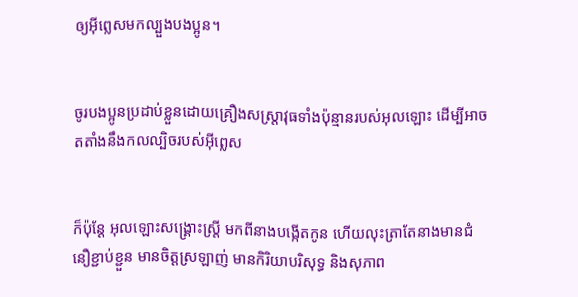ឲ្យអ៊ីព្លេសមកល្បួងបងប្អូន។


ចូរបងប្អូនប្រដាប់ខ្លួនដោយគ្រឿងសស្ត្រា‌វុធទាំងប៉ុន្មានរបស់អុលឡោះ ដើម្បីអាចត‌តាំងនឹងកល‌ល្បិចរបស់អ៊ីព្លេស


ក៏ប៉ុន្ដែ អុលឡោះសង្គ្រោះស្ដ្រី មកពីនាងបង្កើតកូន ហើយលុះត្រាតែនាងមានជំនឿខ្ជាប់‌ខ្ជួន មានចិត្ដស្រឡាញ់ មានកិរិយាបរិសុទ្ធ និងសុភាព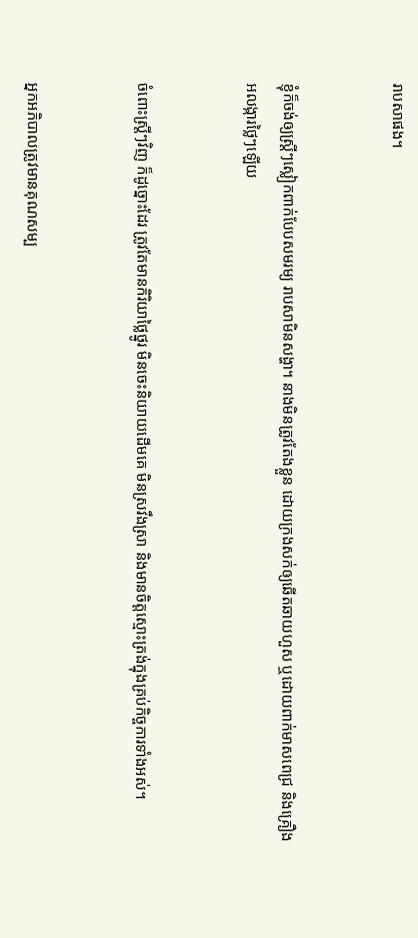រាប‌សាផង។


ខ្ញុំក៏ចង់ឲ្យស្ត្រីៗស្លៀកពាក់បែបសមរម្យ រាបសាមិនសង្ហា។ នាងមិនត្រូវតែងខ្លួន ដោយក្រងសក់ឲ្យឆើត‌ឆាយហួស ឬដោយពាក់មាសពេជ្រ និងគ្រឿងអលង្ការថ្លៃៗឡើយ


ចំពោះស្ដ្រីៗវិញ ក៏ដូច្នោះដែរ ត្រូវតែមានកិរិយាថ្លៃ‌ថ្នូរ មិនចេះនិយាយដើមគេ មិនស្រវឹងស្រា និងមានចិត្ដស្មោះត្រង់ក្នុងគ្រប់កិច្ចការទាំងអស់។


អ្នកអភិបាលត្រូវមានគុណសម្ប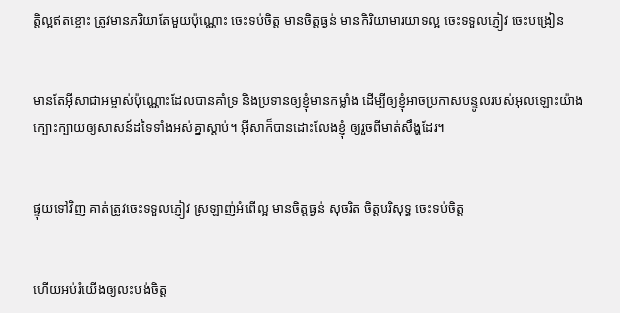ត្តិល្អឥតខ្ចោះ ត្រូវមានភរិយាតែមួយប៉ុណ្ណោះ ចេះទប់ចិត្ត មានចិត្ដធ្ងន់ មានកិរិយាមារយាទល្អ ចេះទទួលភ្ញៀវ ចេះបង្រៀន


មានតែអ៊ីសា‌ជាអម្ចាស់ប៉ុណ្ណោះដែលបានគាំ‌ទ្រ និងប្រទានឲ្យខ្ញុំមានកម្លាំង ដើម្បីឲ្យខ្ញុំអាចប្រកាសបន្ទូលរបស់អុលឡោះយ៉ាងក្បោះ‌ក្បាយឲ្យសាសន៍ដទៃទាំងអស់គ្នាស្ដាប់។ អ៊ីសាក៏បានដោះលែងខ្ញុំ ឲ្យរួចពីមាត់សឹង្ហដែរ។


ផ្ទុយទៅវិញ គាត់ត្រូវចេះទទួលភ្ញៀវ ស្រឡាញ់អំពើល្អ មានចិត្ដធ្ងន់ សុចរិត ចិត្ដបរិសុទ្ធ ចេះទប់ចិត្ដ


ហើយអប់រំយើងឲ្យលះ‌បង់ចិត្ដ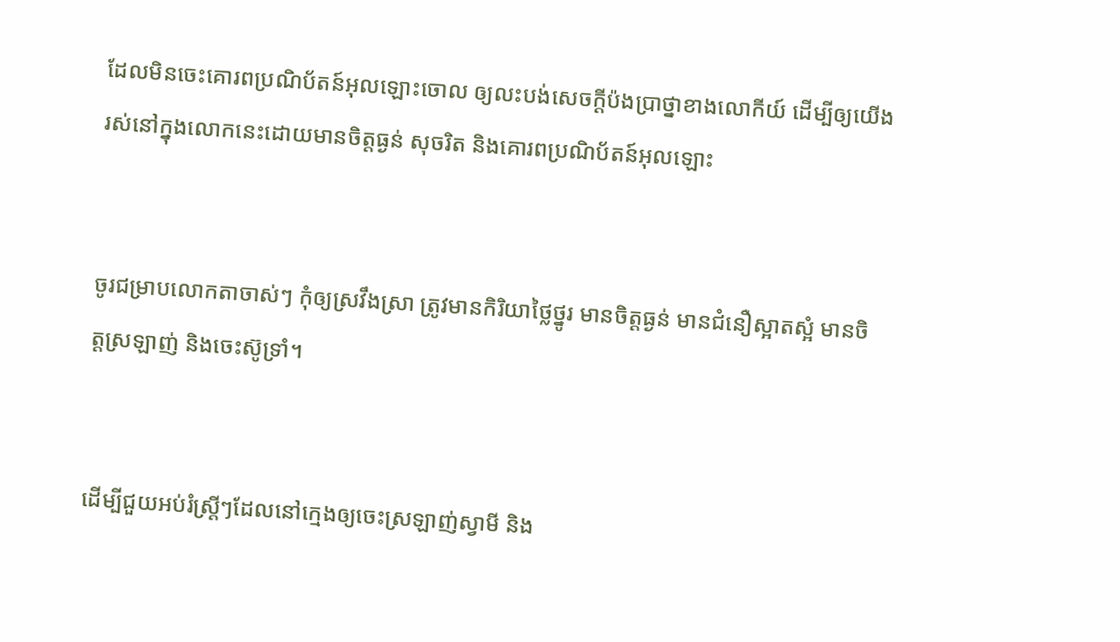ដែលមិនចេះគោរពប្រណិ‌ប័តន៍អុលឡោះចោល ឲ្យលះ‌បង់សេចក្ដីប៉ង‌ប្រាថ្នាខាងលោកីយ៍ ដើម្បីឲ្យយើងរស់នៅក្នុងលោកនេះដោយមានចិត្ដធ្ងន់ សុចរិត និងគោរពប្រណិ‌ប័តន៍អុលឡោះ


ចូរជម្រាបលោកតាចាស់ៗ កុំឲ្យស្រវឹងស្រា ត្រូវមានកិរិយាថ្លៃ‌ថ្នូរ មានចិត្ដធ្ងន់ មានជំនឿស្អាតស្អំ មានចិត្ដស្រឡាញ់ និងចេះស៊ូទ្រាំ។


ដើម្បីជួយអប់រំស្ដ្រីៗដែលនៅក្មេងឲ្យចេះស្រឡាញ់ស្វាមី និង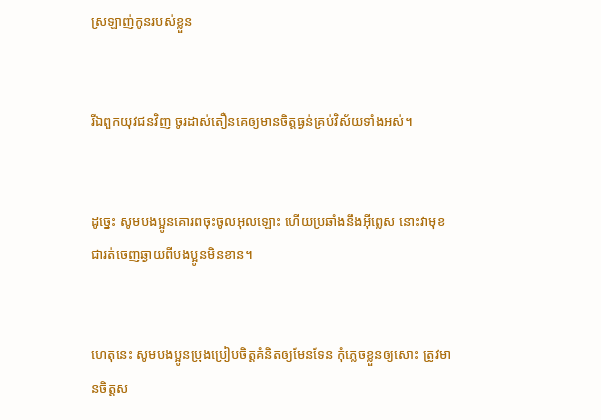ស្រឡាញ់កូនរបស់ខ្លួន


រីឯពួកយុវជនវិញ ចូរដាស់‌តឿនគេឲ្យមានចិត្ដធ្ងន់គ្រប់វិស័យទាំងអស់។


ដូច្នេះ សូមបងប្អូនគោរពចុះចូលអុលឡោះ ហើយប្រឆាំងនឹងអ៊ីព្លេស នោះវាមុខជារត់ចេញឆ្ងាយពីបងប្អូនមិនខាន។


ហេតុនេះ សូមបងប្អូនប្រុងប្រៀបចិត្ដគំនិតឲ្យមែនទែន កុំភ្លេចខ្លួនឲ្យសោះ ត្រូវមានចិត្ដស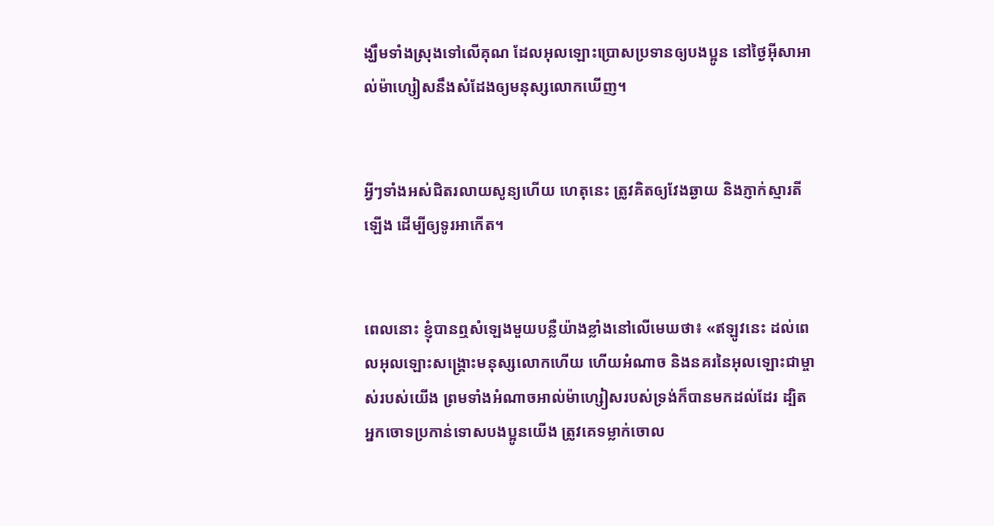ង្ឃឹមទាំងស្រុងទៅលើគុណ ដែលអុលឡោះប្រោសប្រទានឲ្យបងប្អូន នៅថ្ងៃអ៊ីសា‌អាល់ម៉ា‌ហ្សៀសនឹងសំដែងឲ្យមនុស្សលោកឃើញ។


អ្វីៗទាំងអស់ជិតរលាយសូន្យហើយ ហេតុនេះ ត្រូវគិតឲ្យវែងឆ្ងាយ និងភ្ញាក់ស្មារតីឡើង ដើម្បីឲ្យទូរអាកើត។


ពេលនោះ ខ្ញុំបានឮសំឡេងមួយបន្លឺយ៉ាងខ្លាំងនៅលើមេឃថា៖ «ឥឡូវនេះ ដល់ពេលអុលឡោះសង្គ្រោះមនុស្សលោកហើយ ហើយអំណាច និងនគរនៃអុលឡោះជាម្ចាស់របស់យើង ព្រមទាំងអំណាចអាល់ម៉ា‌ហ្សៀសរបស់ទ្រង់ក៏បានមកដល់ដែរ ដ្បិតអ្នកចោទប្រកាន់ទោសបងប្អូនយើង ត្រូវគេទម្លាក់ចោល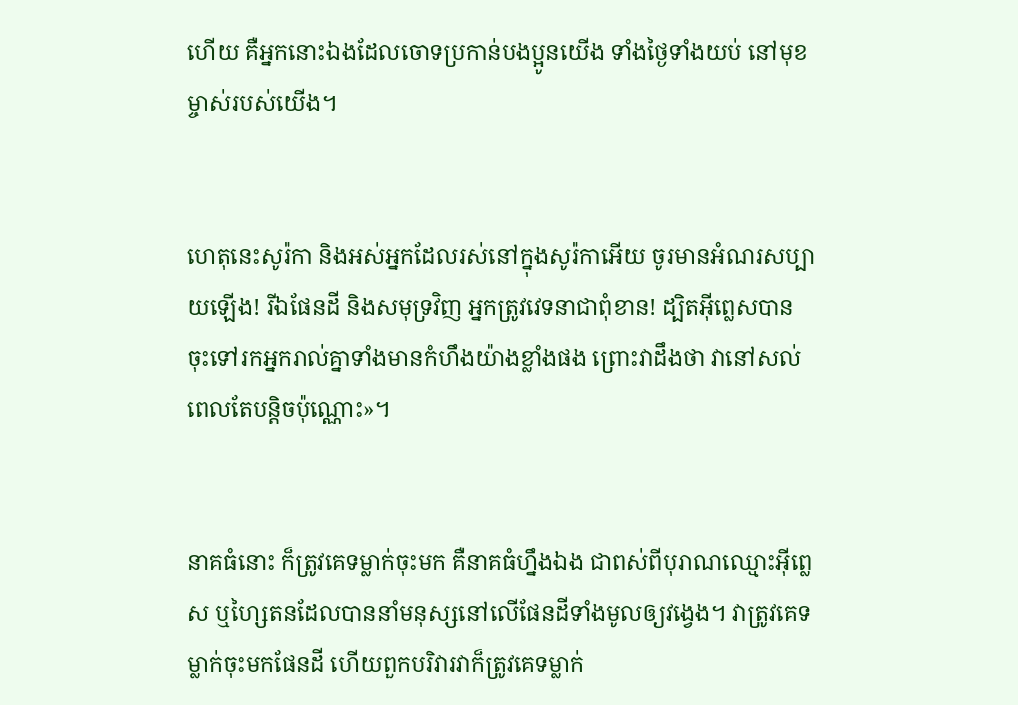ហើយ គឺអ្នកនោះឯងដែលចោទប្រកាន់បងប្អូនយើង ទាំងថ្ងៃទាំងយប់ នៅមុខម្ចាស់របស់យើង។


ហេតុនេះសូរ៉កា និងអស់អ្នកដែលរស់នៅក្នុងសូរ៉កាអើយ ចូរមានអំណរសប្បាយឡើង! រីឯផែនដី និងសមុទ្រវិញ អ្នកត្រូវវេទនាជាពុំ‌ខាន! ដ្បិតអ៊ីព្លេសបានចុះទៅរកអ្នករាល់គ្នាទាំងមានកំហឹងយ៉ាងខ្លាំងផង ព្រោះវាដឹងថា វានៅសល់ពេលតែបន្ដិចប៉ុណ្ណោះ»។


នាគធំនោះ ក៏ត្រូវគេទម្លាក់ចុះមក គឺនាគធំហ្នឹងឯង ជាពស់ពីបុរាណឈ្មោះអ៊ីព្លេស ឬហ្សៃតនដែលបាននាំមនុស្សនៅលើផែនដីទាំងមូលឲ្យវង្វេង។ វាត្រូវគេទម្លាក់ចុះមកផែនដី ហើយពួកបរិវារវាក៏ត្រូវគេទម្លាក់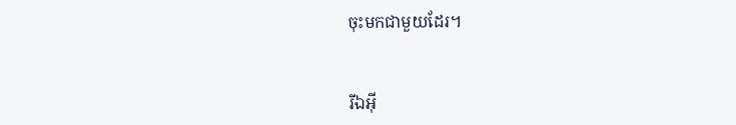ចុះមកជាមួយដែរ។


រីឯអ៊ី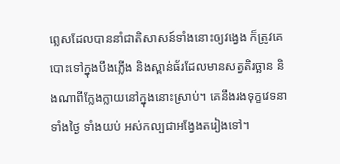ព្លេសដែលបាននាំជាតិសាសន៍ទាំងនោះឲ្យវង្វេង ក៏ត្រូវគេបោះទៅក្នុងបឹងភ្លើង និងស្ពាន់ធ័រដែលមានសត្វតិរច្ឆាន និងណាពីក្លែង‌ក្លាយនៅក្នុងនោះស្រាប់។ គេនឹងរង‌ទុក្ខវេទនាទាំងថ្ងៃ ទាំងយប់ អស់‌កល្បជាអង្វែងតរៀងទៅ។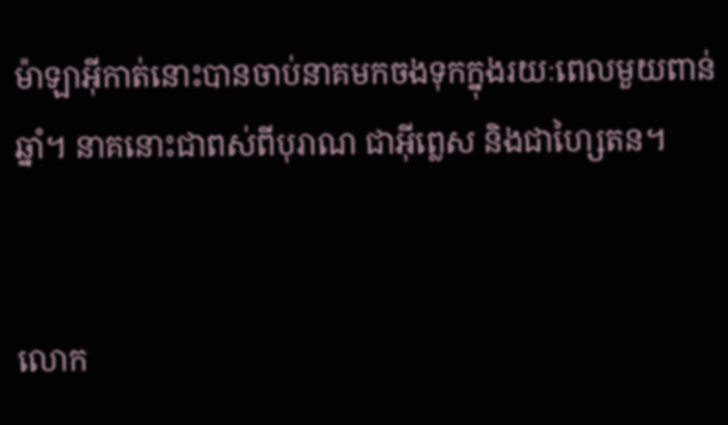ម៉ាឡា‌អ៊ីកាត់នោះបានចាប់នាគមកចងទុកក្នុងរយៈពេលមួយពាន់ឆ្នាំ។ នាគនោះជាពស់ពីបុរាណ ជាអ៊ីព្លេស និងជាហ្សៃតន។


លោក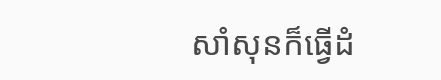សាំ‌សុនក៏ធ្វើដំ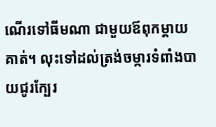ណើរទៅធីមណា ជាមួយឪពុក‌ម្តាយគាត់។ លុះទៅដល់ត្រង់ចម្ការទំពាំងបាយជូរក្បែរ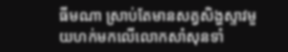ធីមណា ស្រាប់តែមានសត្វសិង្ហស្ទាវមួយហក់មកលើលោកសាំសុនទាំ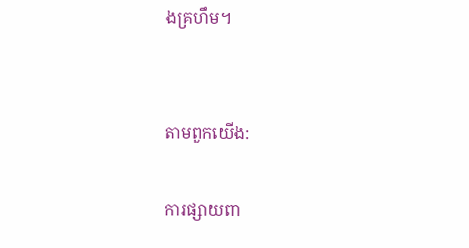ងគ្រហឹម។


តាមពួកយើង:

ការផ្សាយពា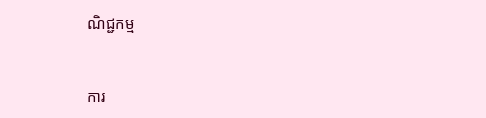ណិជ្ជកម្ម


ការ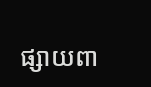ផ្សាយពា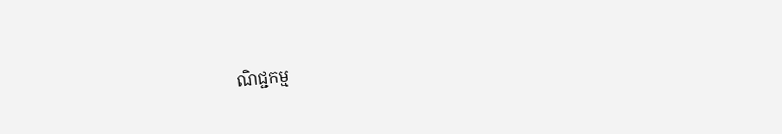ណិជ្ជកម្ម